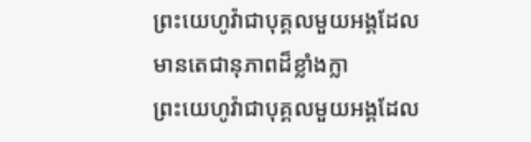ព្រះយេហូវ៉ាជាបុគ្គលមួយអង្គដែលមានតេជានុភាពដ៏ខ្លាំងក្លា
ព្រះយេហូវ៉ាជាបុគ្គលមួយអង្គដែល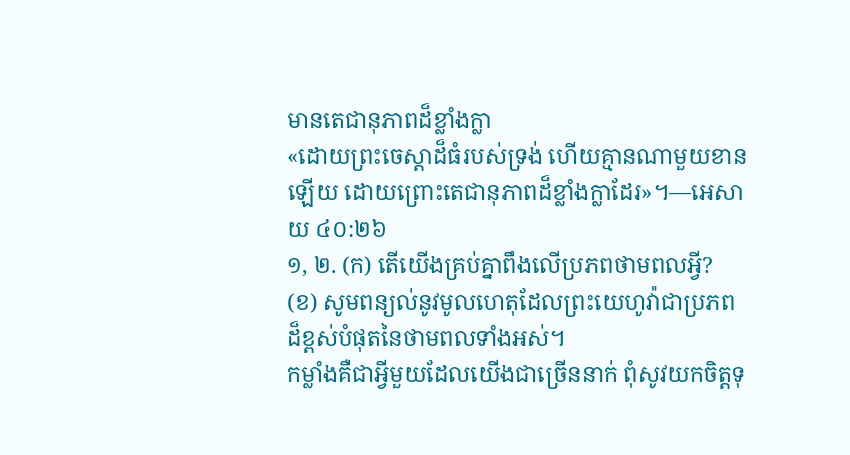មានតេជានុភាពដ៏ខ្លាំងក្លា
«ដោយព្រះចេស្ដាដ៏ធំរបស់ទ្រង់ ហើយគ្មានណាមួយខានឡើយ ដោយព្រោះតេជានុភាពដ៏ខ្លាំងក្លាដែរ»។—អេសាយ ៤០:២៦
១, ២. (ក) តើយើងគ្រប់គ្នាពឹងលើប្រភពថាមពលអ្វី? (ខ) សូមពន្យល់នូវមូលហេតុដែលព្រះយេហូវ៉ាជាប្រភពដ៏ខ្ពស់បំផុតនៃថាមពលទាំងអស់។
កម្លាំងគឺជាអ្វីមួយដែលយើងជាច្រើននាក់ ពុំសូវយកចិត្តទុ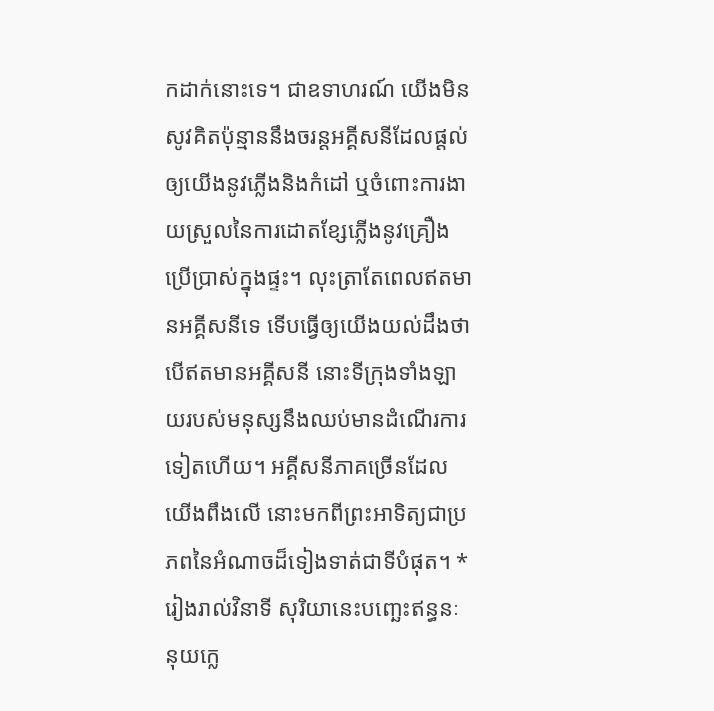កដាក់នោះទេ។ ជាឧទាហរណ៍ យើងមិនសូវគិតប៉ុន្មាននឹងចរន្តអគ្គីសនីដែលផ្ដល់ឲ្យយើងនូវភ្លើងនិងកំដៅ ឬចំពោះការងាយស្រួលនៃការដោតខ្សែភ្លើងនូវគ្រឿងប្រើប្រាស់ក្នុងផ្ទះ។ លុះត្រាតែពេលឥតមានអគ្គីសនីទេ ទើបធ្វើឲ្យយើងយល់ដឹងថា បើឥតមានអគ្គីសនី នោះទីក្រុងទាំងឡាយរបស់មនុស្សនឹងឈប់មានដំណើរការទៀតហើយ។ អគ្គីសនីភាគច្រើនដែលយើងពឹងលើ នោះមកពីព្រះអាទិត្យជាប្រភពនៃអំណាចដ៏ទៀងទាត់ជាទីបំផុត។ * រៀងរាល់វិនាទី សុរិយានេះបញ្ឆេះឥន្ធនៈនុយក្លេ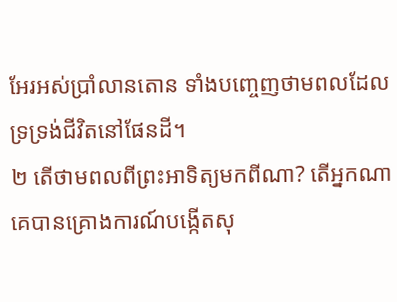អែរអស់ប្រាំលានតោន ទាំងបញ្ចេញថាមពលដែលទ្រទ្រង់ជីវិតនៅផែនដី។
២ តើថាមពលពីព្រះអាទិត្យមកពីណា? តើអ្នកណាគេបានគ្រោងការណ៍បង្កើតសុ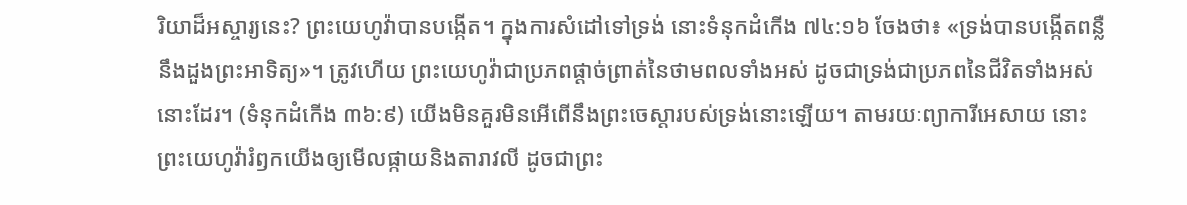រិយាដ៏អស្ចារ្យនេះ? ព្រះយេហូវ៉ាបានបង្កើត។ ក្នុងការសំដៅទៅទ្រង់ នោះទំនុកដំកើង ៧៤:១៦ ចែងថា៖ «ទ្រង់បានបង្កើតពន្លឺ នឹងដួងព្រះអាទិត្យ»។ ត្រូវហើយ ព្រះយេហូវ៉ាជាប្រភពផ្ដាច់ព្រាត់នៃថាមពលទាំងអស់ ដូចជាទ្រង់ជាប្រភពនៃជីវិតទាំងអស់នោះដែរ។ (ទំនុកដំកើង ៣៦:៩) យើងមិនគួរមិនអើពើនឹងព្រះចេស្ដារបស់ទ្រង់នោះឡើយ។ តាមរយៈព្យាការីអេសាយ នោះព្រះយេហូវ៉ារំឭកយើងឲ្យមើលផ្កាយនិងតារាវលី ដូចជាព្រះ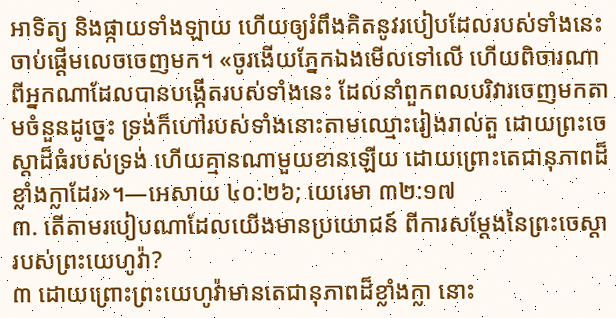អាទិត្យ និងផ្កាយទាំងឡាយ ហើយឲ្យរំពឹងគិតនូវរបៀបដែលរបស់ទាំងនេះចាប់ផ្ដើមលេចចេញមក។ «ចូរងើយភ្នែកឯងមើលទៅលើ ហើយពិចារណាពីអ្នកណាដែលបានបង្កើតរបស់ទាំងនេះ ដែលនាំពួកពលបរិវារចេញមកតាមចំនួនដូច្នេះ ទ្រង់ក៏ហៅរបស់ទាំងនោះតាមឈ្មោះរៀងរាល់តួ ដោយព្រះចេស្ដាដ៏ធំរបស់ទ្រង់ ហើយគ្មានណាមួយខានឡើយ ដោយព្រោះតេជានុភាពដ៏ខ្លាំងក្លាដែរ»។—អេសាយ ៤០:២៦; យេរេមា ៣២:១៧
៣. តើតាមរបៀបណាដែលយើងមានប្រយោជន៍ ពីការសម្ដែងនៃព្រះចេស្ដារបស់ព្រះយេហូវ៉ា?
៣ ដោយព្រោះព្រះយេហូវ៉ាមានតេជានុភាពដ៏ខ្លាំងក្លា នោះ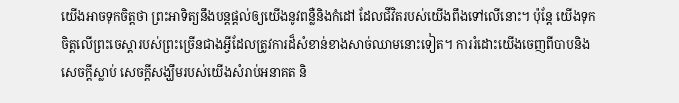យើងអាចទុកចិត្តថា ព្រះអាទិត្យនឹងបន្តផ្ដល់ឲ្យយើងនូវពន្លឺនិងកំដៅ ដែលជីវិតរបស់យើងពឹងទៅលើនោះ។ ប៉ុន្តែ យើងទុកចិត្តលើព្រះចេស្ដារបស់ព្រះច្រើនជាងអ្វីដែលត្រូវការដ៏សំខាន់ខាងសាច់ឈាមនោះទៀត។ ការរំដោះយើងចេញពីបាបនិងសេចក្ដីស្លាប់ សេចក្ដីសង្ឃឹមរបស់យើងសំរាប់អនាគត និ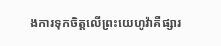ងការទុកចិត្តលើព្រះយេហូវ៉ាគឺផ្សារ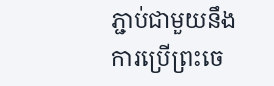ភ្ជាប់ជាមួយនឹងការប្រើព្រះចេ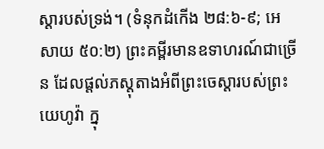ស្ដារបស់ទ្រង់។ (ទំនុកដំកើង ២៨:៦-៩; អេសាយ ៥០:២) ព្រះគម្ពីរមានឧទាហរណ៍ជាច្រើន ដែលផ្ដល់ភស្តុតាងអំពីព្រះចេស្ដារបស់ព្រះយេហូវ៉ា ក្នុ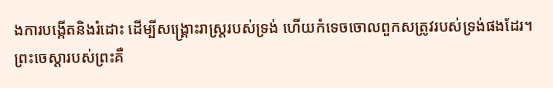ងការបង្កើតនិងរំដោះ ដើម្បីសង្គ្រោះរាស្ត្ររបស់ទ្រង់ ហើយកំទេចចោលពួកសត្រូវរបស់ទ្រង់ផងដែរ។
ព្រះចេស្ដារបស់ព្រះគឺ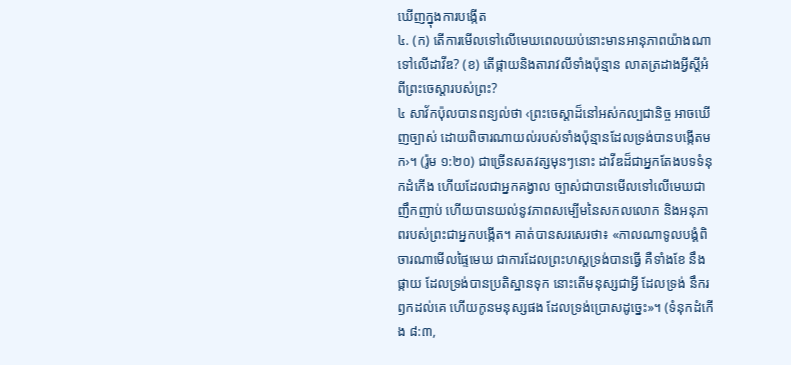ឃើញក្នុងការបង្កើត
៤. (ក) តើការមើលទៅលើមេឃពេលយប់នោះមានអានុភាពយ៉ាងណា ទៅលើដាវីឌ? (ខ) តើផ្កាយនិងតារាវលីទាំងប៉ុន្មាន លាតត្រដាងអ្វីស្តីអំពីព្រះចេស្ដារបស់ព្រះ?
៤ សាវ័កប៉ុលបានពន្យល់ថា ‹ព្រះចេស្ដាដ៏នៅអស់កល្បជានិច្ច អាចឃើញច្បាស់ ដោយពិចារណាយល់របស់ទាំងប៉ុន្មានដែលទ្រង់បានបង្កើតមក›។ (រ៉ូម ១:២០) ជាច្រើនសតវត្សមុនៗនោះ ដាវីឌដ៏ជាអ្នកតែងបទទំនុកដំកើង ហើយដែលជាអ្នកគង្វាល ច្បាស់ជាបានមើលទៅលើមេឃជាញឹកញាប់ ហើយបានយល់នូវភាពសម្បើមនៃសកលលោក និងអនុភាពរបស់ព្រះជាអ្នកបង្កើត។ គាត់បានសរសេរថា៖ «កាលណាទូលបង្គំពិចារណាមើលផ្ទៃមេឃ ជាការដែលព្រះហស្តទ្រង់បានធ្វើ គឺទាំងខែ នឹងផ្កាយ ដែលទ្រង់បានប្រតិស្ឋានទុក នោះតើមនុស្សជាអ្វី ដែលទ្រង់ នឹករឭកដល់គេ ហើយកូនមនុស្សផង ដែលទ្រង់ប្រោសដូច្នេះ»។ (ទំនុកដំកើង ៨:៣,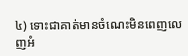៤) ទោះជាគាត់មានចំណេះមិនពេញលេញអំ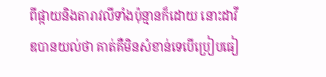ពីផ្កាយនិងតារាវលីទាំងប៉ុន្មានក៏ដោយ នោះដាវីឌបានយល់ថា គាត់គឺមិនសំខាន់ទេបើប្រៀបធៀ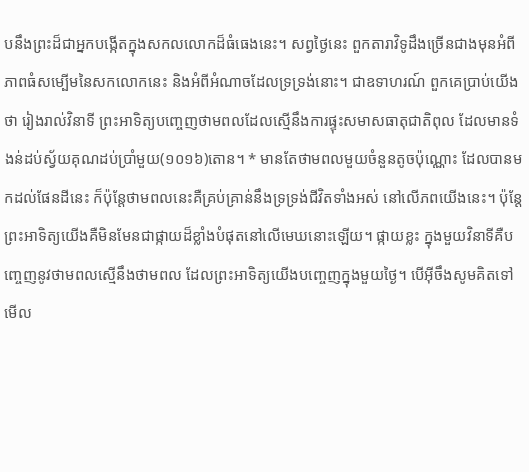បនឹងព្រះដ៏ជាអ្នកបង្កើតក្នុងសកលលោកដ៏ធំធេងនេះ។ សព្វថ្ងៃនេះ ពួកតារាវិទូដឹងច្រើនជាងមុនអំពីភាពធំសម្បើមនៃសកលោកនេះ និងអំពីអំណាចដែលទ្រទ្រង់នោះ។ ជាឧទាហរណ៍ ពួកគេប្រាប់យើងថា រៀងរាល់វិនាទី ព្រះអាទិត្យបញ្ចេញថាមពលដែលស្មើនឹងការផ្ទុះសមាសធាតុជាតិពុល ដែលមានទំងន់ដប់ស្វ័យគុណដប់ប្រាំមួយ(១០១៦)តោន។ * មានតែថាមពលមួយចំនួនតូចប៉ុណ្ណោះ ដែលបានមកដល់ផែនដីនេះ ក៏ប៉ុន្តែថាមពលនេះគឺគ្រប់គ្រាន់នឹងទ្រទ្រង់ជីវិតទាំងអស់ នៅលើភពយើងនេះ។ ប៉ុន្តែ ព្រះអាទិត្យយើងគឺមិនមែនជាផ្កាយដ៏ខ្លាំងបំផុតនៅលើមេឃនោះឡើយ។ ផ្កាយខ្លះ ក្នុងមួយវិនាទីគឺបញ្ចេញនូវថាមពលស្មើនឹងថាមពល ដែលព្រះអាទិត្យយើងបញ្ចេញក្នុងមួយថ្ងៃ។ បើអ៊ីចឹងសូមគិតទៅមើល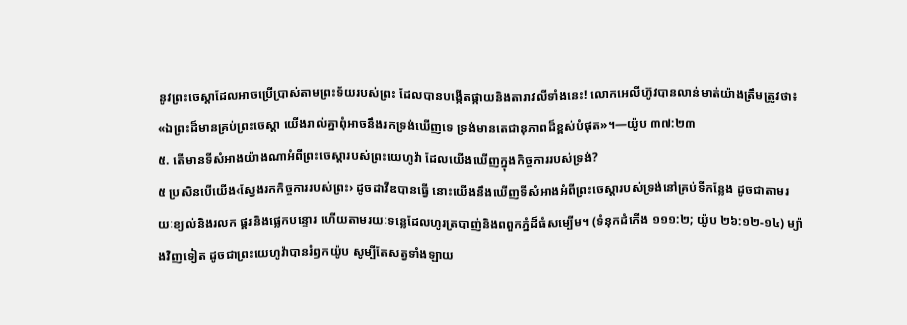នូវព្រះចេស្ដាដែលអាចប្រើប្រាស់តាមព្រះទ័យរបស់ព្រះ ដែលបានបង្កើតផ្កាយនិងតារាវលីទាំងនេះ! លោកអេលីហ៊ូវបានលាន់មាត់យ៉ាងត្រឹមត្រូវថា៖ «ឯព្រះដ៏មានគ្រប់ព្រះចេស្ដា យើងរាល់គ្នាពុំអាចនឹងរកទ្រង់ឃើញទេ ទ្រង់មានតេជានុភាពដ៏ខ្ពស់បំផុត»។—យ៉ូប ៣៧:២៣
៥. តើមានទីសំអាងយ៉ាងណាអំពីព្រះចេស្ដារបស់ព្រះយេហូវ៉ា ដែលយើងឃើញក្នុងកិច្ចការរបស់ទ្រង់?
៥ ប្រសិនបើយើង‹ស្វែងរកកិច្ចការរបស់ព្រះ› ដូចដាវីឌបានធ្វើ នោះយើងនឹងឃើញទីសំអាងអំពីព្រះចេស្ដារបស់ទ្រង់នៅគ្រប់ទីកន្លែង ដូចជាតាមរយៈខ្យល់និងរលក ផ្គរនិងផ្លេកបន្ទោរ ហើយតាមរយៈទន្លេដែលហូរត្របាញ់និងពពួកភ្នំដ៏ធំសម្បើម។ (ទំនុកដំកើង ១១១:២; យ៉ូប ២៦:១២-១៤) ម្យ៉ាងវិញទៀត ដូចជាព្រះយេហូវ៉ាបានរំឭកយ៉ូប សូម្បីតែសត្វទាំងឡាយ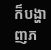ក៏បង្ហាញភ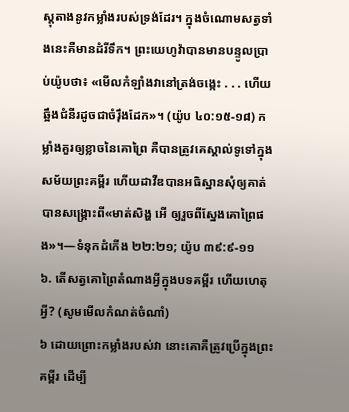ស្តុតាងនូវកម្លាំងរបស់ទ្រង់ដែរ។ ក្នុងចំណោមសត្វទាំងនេះគឺមានដំរីទឹក។ ព្រះយេហូវ៉ាបានមានបន្ទូលប្រាប់យ៉ូបថា៖ «មើលកំឡាំងវានៅត្រង់ចង្កេះ . . . ហើយឆ្អឹងជំនីរដូចជាចំរ៉ឹងដែក»។ (យ៉ូប ៤០:១៥-១៨) កម្លាំងគួរឲ្យខ្លាចនៃគោព្រៃ គឺបានត្រូវគេស្គាល់ទូទៅក្នុងសម័យព្រះគម្ពីរ ហើយដាវីឌបានអធិស្ឋានសុំឲ្យគាត់បានសង្គ្រោះពី«មាត់សិង្ហ អើ ឲ្យរួចពីស្នែងគោព្រៃផង»។—ទំនុកដំកើង ២២:២១; យ៉ូប ៣៩:៩-១១
៦. តើសត្វគោព្រៃតំណាងអ្វីក្នុងបទគម្ពីរ ហើយហេតុអ្វី? (សូមមើលកំណត់ចំណាំ)
៦ ដោយព្រោះកម្លាំងរបស់វា នោះគោគឺត្រូវប្រើក្នុងព្រះគម្ពីរ ដើម្បី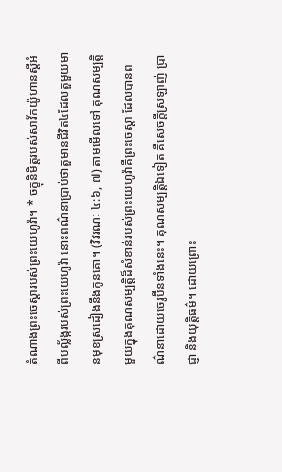តំណាងព្រះចេស្ដារបស់ព្រះយេហូវ៉ា។ * ចក្ខុនិមិត្តរបស់សាវ័កយ៉ូហានស្តីអំពីបល្ល័ង្ករបស់ព្រះយេហូវ៉ា នោះពណ៌នាប្រាប់ថាតួមានជីវិត៤ដែលតួមួយមានមុខស្រដៀងនឹងកូនគោ។ (វិវរណៈ ៤:៦, ៧) តាមមើលទៅ គុណសម្បត្ដិមួយក្នុងគុណសម្បត្ដិដ៏សំខាន់របស់ព្រះយេហូវ៉ាគឺព្រះចេស្ដា ដែលបានពណ៌នាដោយចេរូប៊ីនទាំងនេះ។ គុណសម្បត្ដិឯទៀត គឺសេចក្ដីស្រឡាញ់ ប្រាជ្ញា និងយុត្ដិធម៌។ ដោយព្រោះ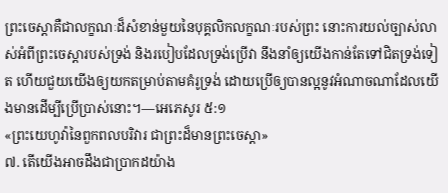ព្រះចេស្ដាគឺជាលក្ខណៈដ៏សំខាន់មួយនៃបុគ្គលិកលក្ខណៈរបស់ព្រះ នោះការយល់ច្បាស់លាស់អំពីព្រះចេស្ដារបស់ទ្រង់ និងរបៀបដែលទ្រង់ប្រើវា នឹងនាំឲ្យយើងកាន់តែទៅជិតទ្រង់ទៀត ហើយជួយយើងឲ្យយកតម្រាប់តាមគំរូទ្រង់ ដោយប្រើឲ្យបានល្អនូវអំណាចណាដែលយើងមានដើម្បីប្រើប្រាស់នោះ។—អេភេសូរ ៥:១
«ព្រះយេហូវ៉ានៃពួកពលបរិវារ ជាព្រះដ៏មានព្រះចេស្ដា»
៧. តើយើងអាចដឹងជាប្រាកដយ៉ាង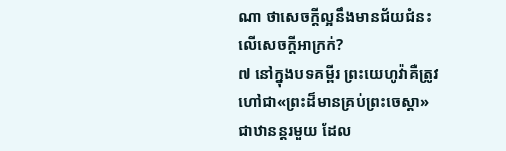ណា ថាសេចក្ដីល្អនឹងមានជ័យជំនះលើសេចក្ដីអាក្រក់?
៧ នៅក្នុងបទគម្ពីរ ព្រះយេហូវ៉ាគឺត្រូវហៅជា«ព្រះដ៏មានគ្រប់ព្រះចេស្ដា» ជាឋានន្តរមួយ ដែល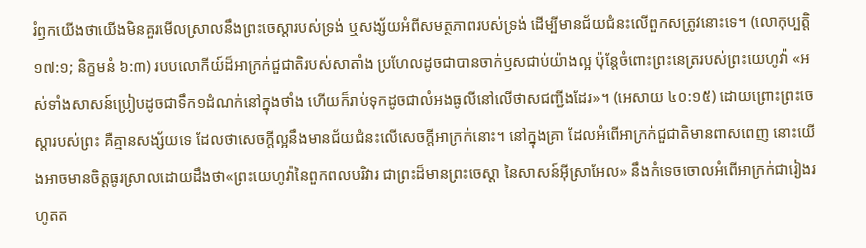រំឭកយើងថាយើងមិនគួរមើលស្រាលនឹងព្រះចេស្ដារបស់ទ្រង់ ឬសង្ស័យអំពីសមត្ថភាពរបស់ទ្រង់ ដើម្បីមានជ័យជំនះលើពួកសត្រូវនោះទេ។ (លោកុប្បត្តិ ១៧:១; និក្ខមនំ ៦:៣) របបលោកីយ៍ដ៏អាក្រក់ជួជាតិរបស់សាតាំង ប្រហែលដូចជាបានចាក់ឫសជាប់យ៉ាងល្អ ប៉ុន្តែចំពោះព្រះនេត្ររបស់ព្រះយេហូវ៉ា «អស់ទាំងសាសន៍ប្រៀបដូចជាទឹក១ដំណក់នៅក្នុងថាំង ហើយក៏រាប់ទុកដូចជាលំអងធូលីនៅលើថាសជញ្ជីងដែរ»។ (អេសាយ ៤០:១៥) ដោយព្រោះព្រះចេស្ដារបស់ព្រះ គឺគ្មានសង្ស័យទេ ដែលថាសេចក្ដីល្អនឹងមានជ័យជំនះលើសេចក្ដីអាក្រក់នោះ។ នៅក្នុងគ្រា ដែលអំពើអាក្រក់ជួជាតិមានពាសពេញ នោះយើងអាចមានចិត្តធូរស្រាលដោយដឹងថា«ព្រះយេហូវ៉ានៃពួកពលបរិវារ ជាព្រះដ៏មានព្រះចេស្ដា នៃសាសន៍អ៊ីស្រាអែល» នឹងកំទេចចោលអំពើអាក្រក់ជារៀងរហូតត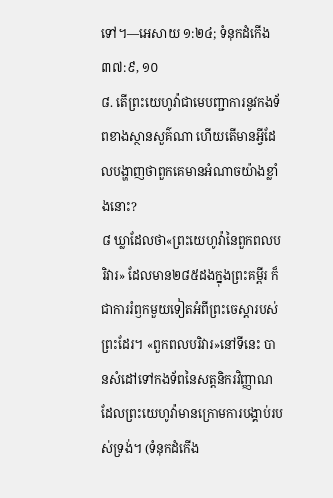ទៅ។—អេសាយ ១:២៤; ទំនុកដំកើង ៣៧:៩, ១០
៨. តើព្រះយេហូវ៉ាជាមេបញ្ជាការនូវកងទ័ពខាងស្ថានសួគ៌ណា ហើយតើមានអ្វីដែលបង្ហាញថាពួកគេមានអំណាចយ៉ាងខ្លាំងនោះ?
៨ ឃ្លាដែលថា«ព្រះយេហូវ៉ានៃពួកពលបរិវារ» ដែលមាន២៨៥ដងក្នុងព្រះគម្ពីរ ក៏ជាការរំឭកមួយទៀតអំពីព្រះចេស្ដារបស់ព្រះដែរ។ «ពួកពលបរិវារ»នៅទីនេះ បានសំដៅទៅកងទ័ពនៃសត្តនិករវិញ្ញាណ ដែលព្រះយេហូវ៉ាមានក្រោមការបង្គាប់របស់ទ្រង់។ (ទំនុកដំកើង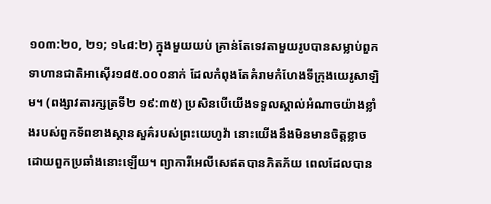១០៣:២០, ២១; ១៤៨:២) ក្នុងមួយយប់ គ្រាន់តែទេវតាមួយរូបបានសម្លាប់ពួកទាហានជាតិអាស៊ើរ១៨៥.០០០នាក់ ដែលកំពុងតែគំរាមកំហែងទីក្រុងយេរូសាឡិម។ (ពង្សាវតារក្សត្រទី២ ១៩:៣៥) ប្រសិនបើយើងទទួលស្គាល់អំណាចយ៉ាងខ្លាំងរបស់ពួកទ័ពខាងស្ថានសួគ៌របស់ព្រះយេហូវ៉ា នោះយើងនឹងមិនមានចិត្តខ្លាចដោយពួកប្រឆាំងនោះឡើយ។ ព្យាការីអេលីសេឥតបានភិតភ័យ ពេលដែលបាន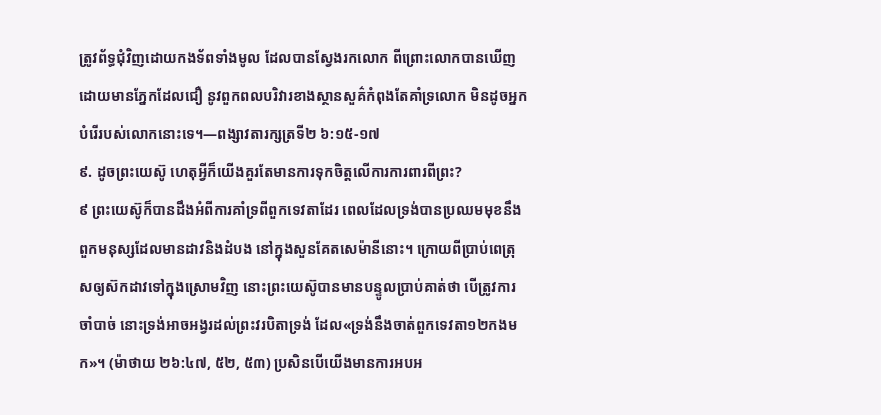ត្រូវព័ទ្ធជុំវិញដោយកងទ័ពទាំងមូល ដែលបានស្វែងរកលោក ពីព្រោះលោកបានឃើញដោយមានភ្នែកដែលជឿ នូវពួកពលបរិវារខាងស្ថានសួគ៌កំពុងតែគាំទ្រលោក មិនដូចអ្នកបំរើរបស់លោកនោះទេ។—ពង្សាវតារក្សត្រទី២ ៦:១៥-១៧
៩. ដូចព្រះយេស៊ូ ហេតុអ្វីក៏យើងគួរតែមានការទុកចិត្តលើការការពារពីព្រះ?
៩ ព្រះយេស៊ូក៏បានដឹងអំពីការគាំទ្រពីពួកទេវតាដែរ ពេលដែលទ្រង់បានប្រឈមមុខនឹងពួកមនុស្សដែលមានដាវនិងដំបង នៅក្នុងសួនគែតសេម៉ានីនោះ។ ក្រោយពីប្រាប់ពេត្រុសឲ្យស៊កដាវទៅក្នុងស្រោមវិញ នោះព្រះយេស៊ូបានមានបន្ទូលប្រាប់គាត់ថា បើត្រូវការចាំបាច់ នោះទ្រង់អាចអង្វរដល់ព្រះវរបិតាទ្រង់ ដែល«ទ្រង់នឹងចាត់ពួកទេវតា១២កងមក»។ (ម៉ាថាយ ២៦:៤៧, ៥២, ៥៣) ប្រសិនបើយើងមានការអបអ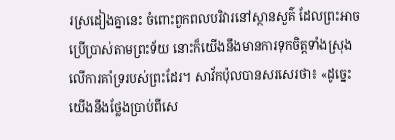រស្រដៀងគ្នានេះ ចំពោះពួកពលបរិវារនៅស្ថានសួគ៌ ដែលព្រះអាចប្រើប្រាស់តាមព្រះទ័យ នោះក៏យើងនឹងមានការទុកចិត្តទាំងស្រុងលើការគាំទ្ររបស់ព្រះដែរ។ សាវ័កប៉ុលបានសរសេរថា៖ «ដូច្នេះ យើងនឹងថ្លែងប្រាប់ពីសេ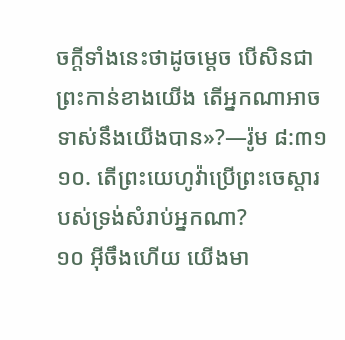ចក្ដីទាំងនេះថាដូចម្ដេច បើសិនជាព្រះកាន់ខាងយើង តើអ្នកណាអាចទាស់នឹងយើងបាន»?—រ៉ូម ៨:៣១
១០. តើព្រះយេហូវ៉ាប្រើព្រះចេស្ដារបស់ទ្រង់សំរាប់អ្នកណា?
១០ អ៊ីចឹងហើយ យើងមា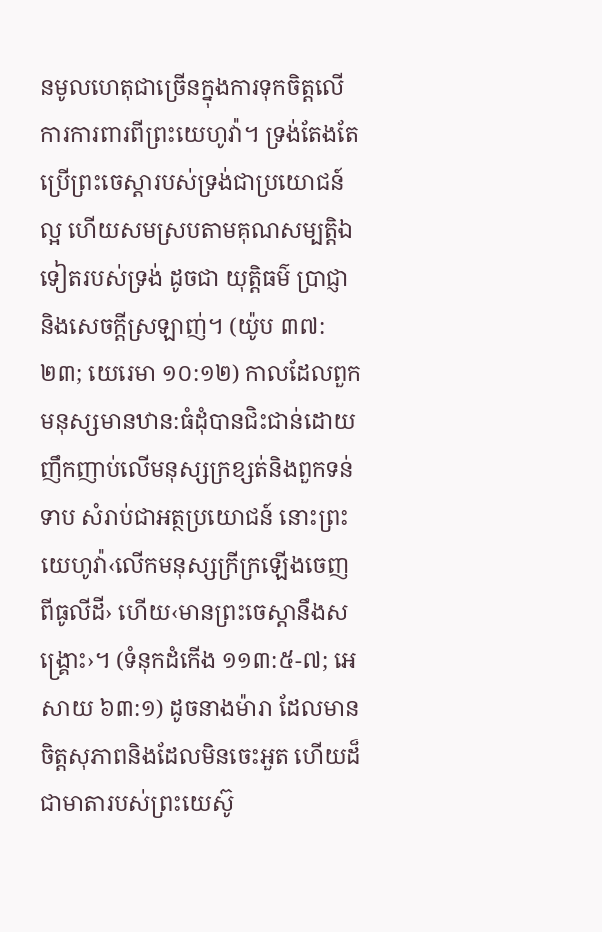នមូលហេតុជាច្រើនក្នុងការទុកចិត្តលើការការពារពីព្រះយេហូវ៉ា។ ទ្រង់តែងតែប្រើព្រះចេស្ដារបស់ទ្រង់ជាប្រយោជន៍ល្អ ហើយសមស្របតាមគុណសម្បត្ដិឯទៀតរបស់ទ្រង់ ដូចជា យុត្ដិធម៌ ប្រាជ្ញានិងសេចក្ដីស្រឡាញ់។ (យ៉ូប ៣៧:២៣; យេរេមា ១០:១២) កាលដែលពួកមនុស្សមានឋាន:ធំដុំបានជិះជាន់ដោយញឹកញាប់លើមនុស្សក្រខ្សត់និងពួកទន់ទាប សំរាប់ជាអត្ថប្រយោជន៍ នោះព្រះយេហូវ៉ា‹លើកមនុស្សក្រីក្រឡើងចេញពីធូលីដី› ហើយ‹មានព្រះចេស្ដានឹងសង្គ្រោះ›។ (ទំនុកដំកើង ១១៣:៥-៧; អេសាយ ៦៣:១) ដូចនាងម៉ារា ដែលមានចិត្តសុភាពនិងដែលមិនចេះអួត ហើយដ៏ជាមាតារបស់ព្រះយេស៊ូ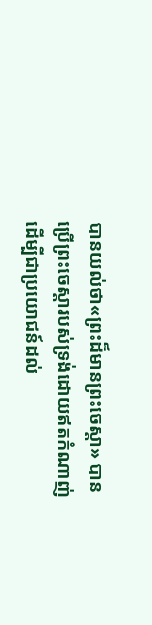បានយល់ថា«ព្រះដ៏មានព្រះចេស្ដា» បានប្រើព្រះចេស្ដារបស់ទ្រង់ដោយឥតកំណាញ់ ដើម្បីជាប្រយោជន៍ដល់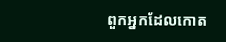ពួកអ្នកដែលកោត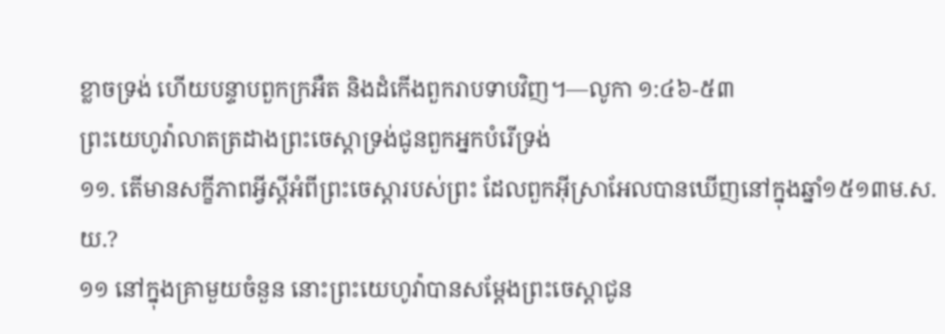ខ្លាចទ្រង់ ហើយបន្ទាបពួកក្រអឺត និងដំកើងពួករាបទាបវិញ។—លូកា ១:៤៦-៥៣
ព្រះយេហូវ៉ាលាតត្រដាងព្រះចេស្ដាទ្រង់ជូនពួកអ្នកបំរើទ្រង់
១១. តើមានសក្ខីភាពអ្វីស្តីអំពីព្រះចេស្ដារបស់ព្រះ ដែលពួកអ៊ីស្រាអែលបានឃើញនៅក្នុងឆ្នាំ១៥១៣ម.ស.យ.?
១១ នៅក្នុងគ្រាមួយចំនួន នោះព្រះយេហូវ៉ាបានសម្ដែងព្រះចេស្ដាជូន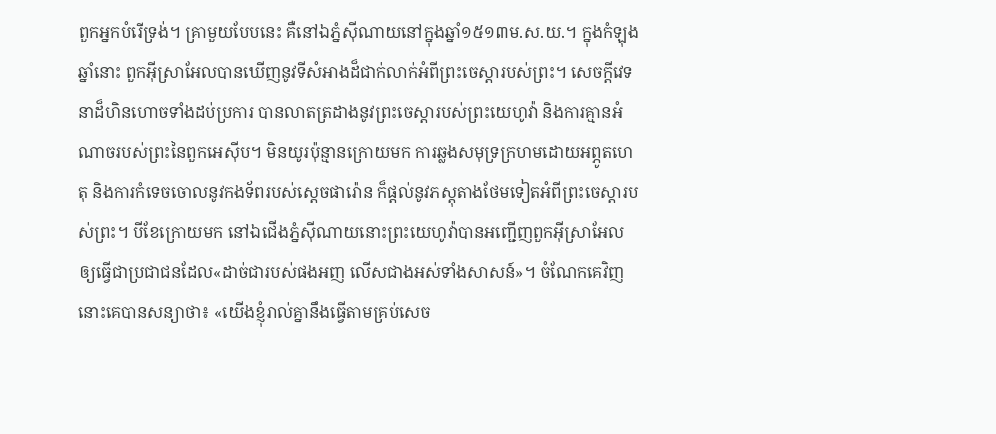ពួកអ្នកបំរើទ្រង់។ គ្រាមួយបែបនេះ គឺនៅឯភ្នំស៊ីណាយនៅក្នុងឆ្នាំ១៥១៣ម.ស.យ.។ ក្នុងកំឡុងឆ្នាំនោះ ពួកអ៊ីស្រាអែលបានឃើញនូវទីសំអាងដ៏ជាក់លាក់អំពីព្រះចេស្ដារបស់ព្រះ។ សេចក្ដីវេទនាដ៏ហិនហោចទាំងដប់ប្រការ បានលាតត្រដាងនូវព្រះចេស្ដារបស់ព្រះយេហូវ៉ា និងការគ្មានអំណាចរបស់ព្រះនៃពួកអេស៊ីប។ មិនយូរប៉ុន្មានក្រោយមក ការឆ្លងសមុទ្រក្រហមដោយអព្ភូតហេតុ និងការកំទេចចោលនូវកងទ័ពរបស់ស្តេចផារ៉ោន ក៏ផ្ដល់នូវភស្តុតាងថែមទៀតអំពីព្រះចេស្ដារបស់ព្រះ។ បីខែក្រោយមក នៅឯជើងភ្នំស៊ីណាយនោះព្រះយេហូវ៉ាបានអញ្ជើញពួកអ៊ីស្រាអែលឲ្យធ្វើជាប្រជាជនដែល«ដាច់ជារបស់ផងអញ លើសជាងអស់ទាំងសាសន៍»។ ចំណែកគេវិញ នោះគេបានសន្យាថា៖ «យើងខ្ញុំរាល់គ្នានឹងធ្វើតាមគ្រប់សេច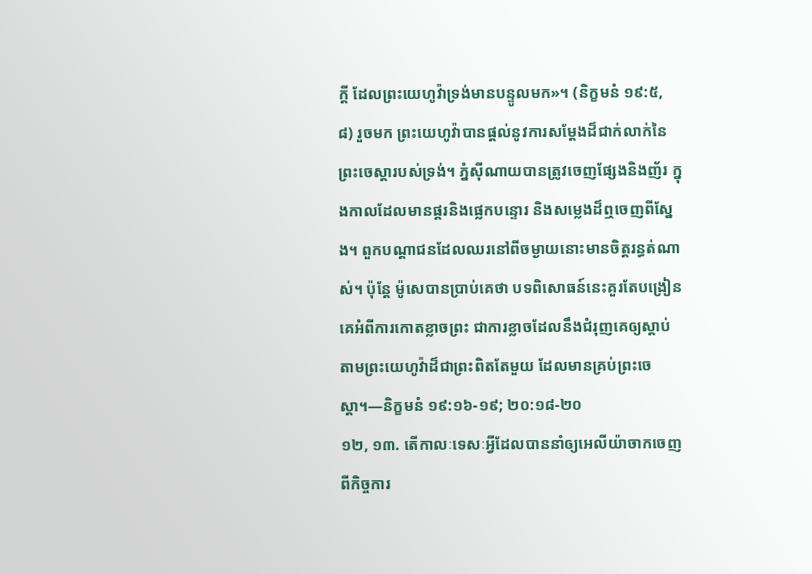ក្ដី ដែលព្រះយេហូវ៉ាទ្រង់មានបន្ទូលមក»។ (និក្ខមនំ ១៩:៥, ៨) រួចមក ព្រះយេហូវ៉ាបានផ្ដល់នូវការសម្ដែងដ៏ជាក់លាក់នៃព្រះចេស្ដារបស់ទ្រង់។ ភ្នំស៊ីណាយបានត្រូវចេញផ្សែងនិងញ័រ ក្នុងកាលដែលមានផ្គរនិងផ្លេកបន្ទោរ និងសម្លេងដ៏ឮចេញពីស្នែង។ ពួកបណ្ដាជនដែលឈរនៅពីចម្ងាយនោះមានចិត្តរន្ធត់ណាស់។ ប៉ុន្តែ ម៉ូសេបានប្រាប់គេថា បទពិសោធន៍នេះគួរតែបង្រៀនគេអំពីការកោតខ្លាចព្រះ ជាការខ្លាចដែលនឹងជំរុញគេឲ្យស្ដាប់តាមព្រះយេហូវ៉ាដ៏ជាព្រះពិតតែមួយ ដែលមានគ្រប់ព្រះចេស្ដា។—និក្ខមនំ ១៩:១៦-១៩; ២០:១៨-២០
១២, ១៣. តើកាលៈទេសៈអ្វីដែលបាននាំឲ្យអេលីយ៉ាចាកចេញពីកិច្ចការ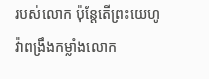របស់លោក ប៉ុន្តែតើព្រះយេហូវ៉ាពង្រឹងកម្លាំងលោក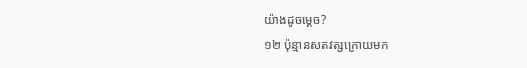យ៉ាងដូចម្ដេច?
១២ ប៉ុន្មានសតវត្សក្រោយមក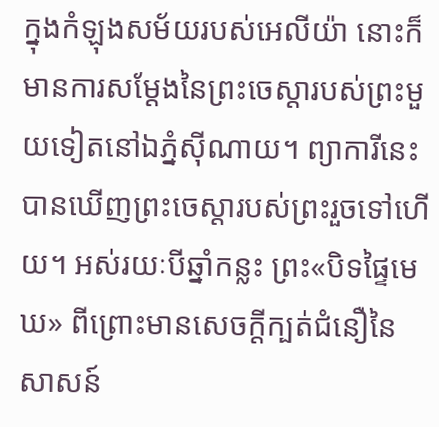ក្នុងកំឡុងសម័យរបស់អេលីយ៉ា នោះក៏មានការសម្ដែងនៃព្រះចេស្ដារបស់ព្រះមួយទៀតនៅឯភ្នំស៊ីណាយ។ ព្យាការីនេះបានឃើញព្រះចេស្ដារបស់ព្រះរួចទៅហើយ។ អស់រយៈបីឆ្នាំកន្លះ ព្រះ«បិទផ្ទៃមេឃ» ពីព្រោះមានសេចក្ដីក្បត់ជំនឿនៃសាសន៍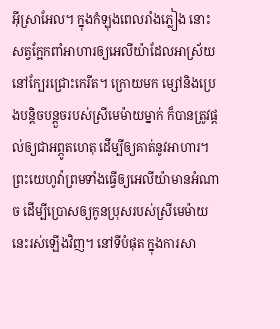អ៊ីស្រាអែល។ ក្នុងកំឡុងពេលរាំងភ្លៀង នោះសត្វក្អែកពាំអាហារឲ្យអេលីយ៉ាដែលអាស្រ័យនៅក្បែរជ្រោះកេរីត។ ក្រោយមក ម្សៅនិងប្រេងបន្ដិចបន្តួចរបស់ស្រីមេម៉ាយម្នាក់ ក៏បានត្រូវផ្ដល់ឲ្យជាអព្ភូតហេតុ ដើម្បីឲ្យគាត់នូវអាហារ។ ព្រះយេហូវ៉ាព្រមទាំងធ្វើឲ្យអេលីយ៉ាមានអំណាច ដើម្បីប្រោសឲ្យកូនប្រុសរបស់ស្រីមេម៉ាយនេះរស់ឡើងវិញ។ នៅទីបំផុត ក្នុងការសា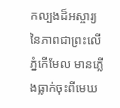កល្បងដ៏អស្ចារ្យនៃភាពជាព្រះលើភ្នំកើមែល មានភ្លើងធ្លាក់ចុះពីមេឃ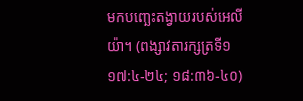មកបញ្ឆេះតង្វាយរបស់អេលីយ៉ា។ (ពង្សាវតារក្សត្រទី១ ១៧:៤-២៤; ១៨:៣៦-៤០)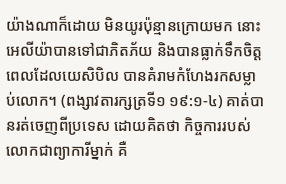យ៉ាងណាក៏ដោយ មិនយូរប៉ុន្មានក្រោយមក នោះអេលីយ៉ាបានទៅជាភិតភ័យ និងបានធ្លាក់ទឹកចិត្តពេលដែលយេសិបិល បានគំរាមកំហែងរកសម្លាប់លោក។ (ពង្សាវតារក្សត្រទី១ ១៩:១-៤) គាត់បានរត់ចេញពីប្រទេស ដោយគិតថា កិច្ចការរបស់លោកជាព្យាការីម្នាក់ គឺ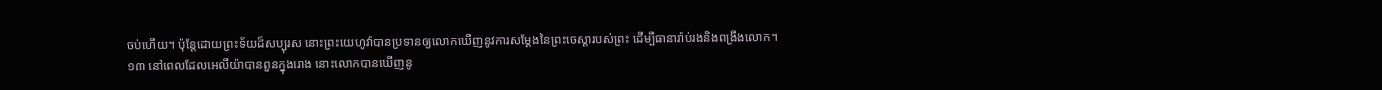ចប់ហើយ។ ប៉ុន្តែដោយព្រះទ័យដ៏សប្បុរស នោះព្រះយេហូវ៉ាបានប្រទានឲ្យលោកឃើញនូវការសម្ដែងនៃព្រះចេស្ដារបស់ព្រះ ដើម្បីធានារ៉ាប់រងនិងពង្រឹងលោក។
១៣ នៅពេលដែលអេលីយ៉ាបានពួនក្នុងរោង នោះលោកបានឃើញនូ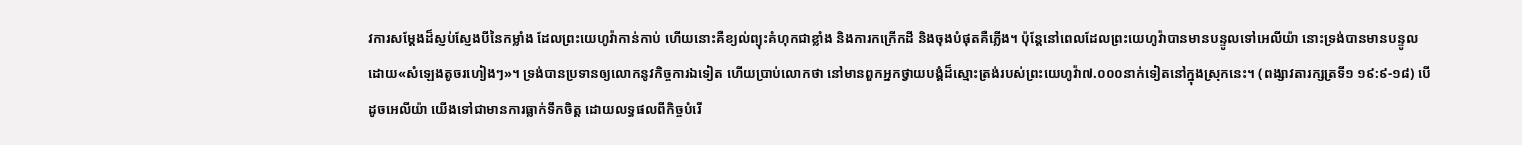វការសម្ដែងដ៏ស្ញប់ស្ញែងបីនៃកម្លាំង ដែលព្រះយេហូវ៉ាកាន់កាប់ ហើយនោះគឺខ្យល់ព្យុះគំហុកជាខ្លាំង និងការកក្រើកដី និងចុងបំផុតគឺភ្លើង។ ប៉ុន្តែនៅពេលដែលព្រះយេហូវ៉ាបានមានបន្ទូលទៅអេលីយ៉ា នោះទ្រង់បានមានបន្ទូលដោយ«សំឡេងតូចរហៀងៗ»។ ទ្រង់បានប្រទានឲ្យលោកនូវកិច្ចការឯទៀត ហើយប្រាប់លោកថា នៅមានពួកអ្នកថ្វាយបង្គំដ៏ស្មោះត្រង់របស់ព្រះយេហូវ៉ា៧.០០០នាក់ទៀតនៅក្នុងស្រុកនេះ។ (ពង្សាវតារក្សត្រទី១ ១៩:៩-១៨) បើដូចអេលីយ៉ា យើងទៅជាមានការធ្លាក់ទឹកចិត្ត ដោយលទ្ធផលពីកិច្ចបំរើ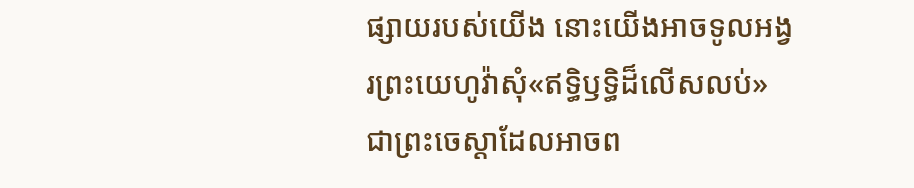ផ្សាយរបស់យើង នោះយើងអាចទូលអង្វរព្រះយេហូវ៉ាសុំ«ឥទ្ធិឫទ្ធិដ៏លើសលប់» ជាព្រះចេស្ដាដែលអាចព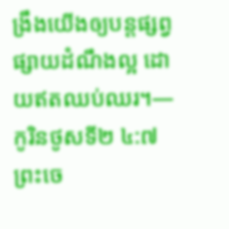ង្រឹងយើងឲ្យបន្តផ្សព្វផ្សាយដំណឹងល្អ ដោយឥតឈប់ឈរ។—កូរិនថូសទី២ ៤:៧
ព្រះចេ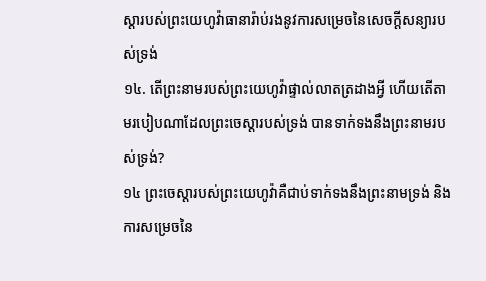ស្ដារបស់ព្រះយេហូវ៉ាធានារ៉ាប់រងនូវការសម្រេចនៃសេចក្ដីសន្យារបស់ទ្រង់
១៤. តើព្រះនាមរបស់ព្រះយេហូវ៉ាផ្ទាល់លាតត្រដាងអ្វី ហើយតើតាមរបៀបណាដែលព្រះចេស្ដារបស់ទ្រង់ បានទាក់ទងនឹងព្រះនាមរបស់ទ្រង់?
១៤ ព្រះចេស្ដារបស់ព្រះយេហូវ៉ាគឺជាប់ទាក់ទងនឹងព្រះនាមទ្រង់ និងការសម្រេចនៃ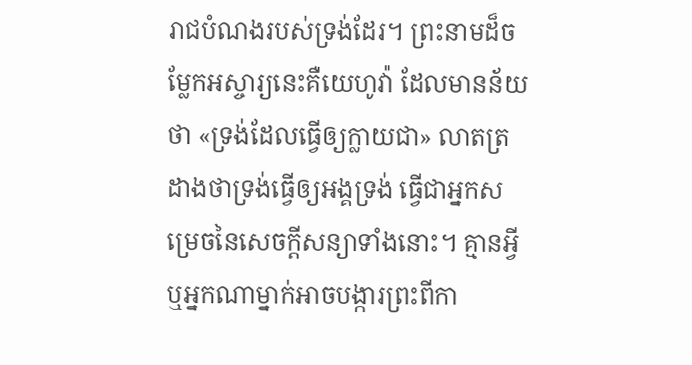រាជបំណងរបស់ទ្រង់ដែរ។ ព្រះនាមដ៏ចម្លែកអស្ចារ្យនេះគឺយេហូវ៉ា ដែលមានន័យថា «ទ្រង់ដែលធ្វើឲ្យក្លាយជា» លាតត្រដាងថាទ្រង់ធ្វើឲ្យអង្គទ្រង់ ធ្វើជាអ្នកសម្រេចនៃសេចក្ដីសន្យាទាំងនោះ។ គ្មានអ្វីឬអ្នកណាម្នាក់អាចបង្ការព្រះពីកា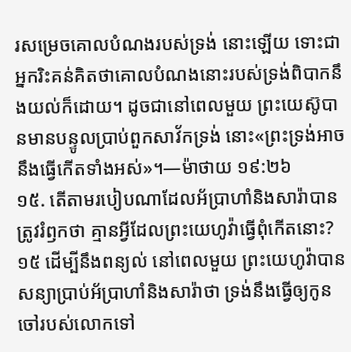រសម្រេចគោលបំណងរបស់ទ្រង់ នោះឡើយ ទោះជាអ្នករិះគន់គិតថាគោលបំណងនោះរបស់ទ្រង់ពិបាកនឹងយល់ក៏ដោយ។ ដូចជានៅពេលមួយ ព្រះយេស៊ូបានមានបន្ទូលប្រាប់ពួកសាវ័កទ្រង់ នោះ«ព្រះទ្រង់អាចនឹងធ្វើកើតទាំងអស់»។—ម៉ាថាយ ១៩:២៦
១៥. តើតាមរបៀបណាដែលអ័ប្រាហាំនិងសារ៉ាបានត្រូវរំឭកថា គ្មានអ្វីដែលព្រះយេហូវ៉ាធ្វើពុំកើតនោះ?
១៥ ដើម្បីនឹងពន្យល់ នៅពេលមួយ ព្រះយេហូវ៉ាបានសន្យាប្រាប់អ័ប្រាហាំនិងសារ៉ាថា ទ្រង់នឹងធ្វើឲ្យកូនចៅរបស់លោកទៅ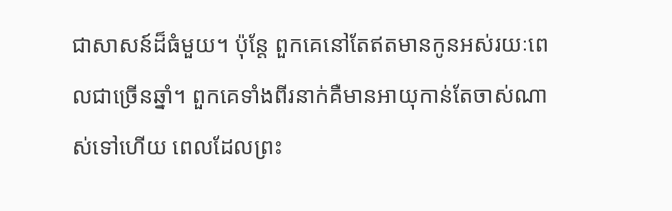ជាសាសន៍ដ៏ធំមួយ។ ប៉ុន្តែ ពួកគេនៅតែឥតមានកូនអស់រយៈពេលជាច្រើនឆ្នាំ។ ពួកគេទាំងពីរនាក់គឺមានអាយុកាន់តែចាស់ណាស់ទៅហើយ ពេលដែលព្រះ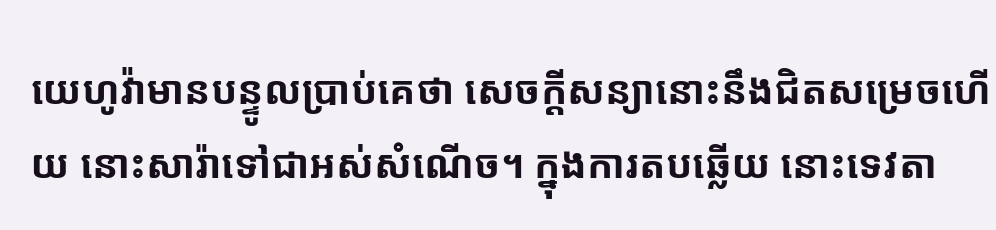យេហូវ៉ាមានបន្ទូលប្រាប់គេថា សេចក្ដីសន្យានោះនឹងជិតសម្រេចហើយ នោះសារ៉ាទៅជាអស់សំណើច។ ក្នុងការតបឆ្លើយ នោះទេវតា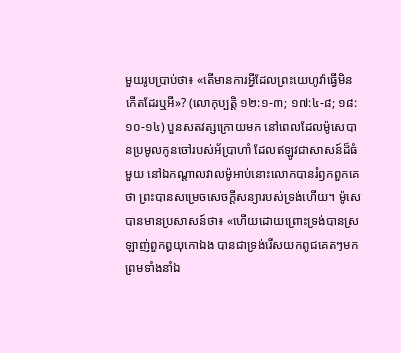មួយរូបប្រាប់ថា៖ «តើមានការអ្វីដែលព្រះយេហូវ៉ាធ្វើមិនកើតដែរឬអី»? (លោកុប្បត្តិ ១២:១-៣; ១៧:៤-៨; ១៨:១០-១៤) បួនសតវត្សក្រោយមក នៅពេលដែលម៉ូសេបានប្រមូលកូនចៅរបស់អ័ប្រាហាំ ដែលឥឡូវជាសាសន៍ដ៏ធំមួយ នៅឯកណ្ដាលវាលម៉ូអាប់នោះលោកបានរំឭកពួកគេថា ព្រះបានសម្រេចសេចក្ដីសន្យារបស់ទ្រង់ហើយ។ ម៉ូសេបានមានប្រសាសន៍ថា៖ «ហើយដោយព្រោះទ្រង់បានស្រឡាញ់ពួកឰយុកោឯង បានជាទ្រង់រើសយកពូជគេតៗមក ព្រមទាំងនាំឯ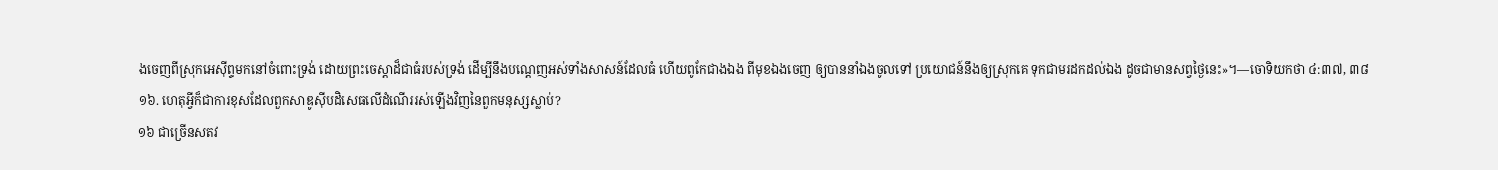ងចេញពីស្រុកអេស៊ីព្ទមកនៅចំពោះទ្រង់ ដោយព្រះចេស្ដាដ៏ជាធំរបស់ទ្រង់ ដើម្បីនឹងបណ្ដេញអស់ទាំងសាសន៍ដែលធំ ហើយពូកែជាងឯង ពីមុខឯងចេញ ឲ្យបាននាំឯងចូលទៅ ប្រយោជន៍នឹងឲ្យស្រុកគេ ទុកជាមរដកដល់ឯង ដូចជាមានសព្វថ្ងៃនេះ»។—ចោទិយកថា ៤:៣៧, ៣៨
១៦. ហេតុអ្វីក៏ជាការខុសដែលពួកសាឌូស៊ីបដិសេធលើដំណើររស់ឡើងវិញនៃពួកមនុស្សស្លាប់?
១៦ ជាច្រើនសតវ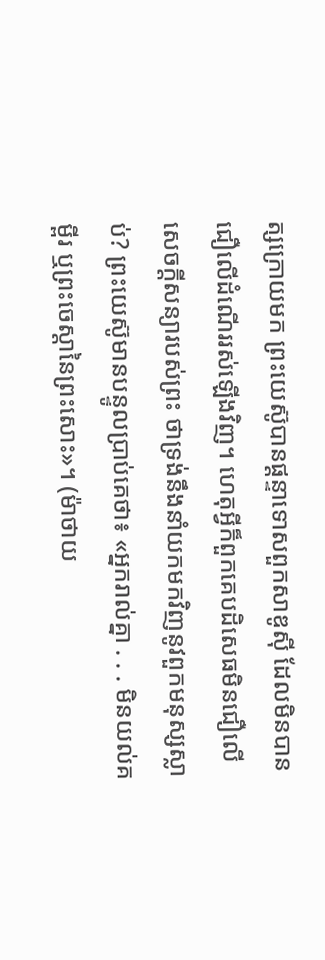ត្សក្រោយមក ព្រះយេស៊ូបានផ្ដន្ទាទោសពួកសាឌូស៊ី ដែលមិនបានជឿលើដំណើររស់ឡើងវិញ។ ហេតុអ្វីក៏ពួកគេបដិសេធមិនជឿលើសេចក្ដីសន្យារបស់ព្រះ ថាទ្រង់នឹងនាំយកមកវិញនូវពួកមនុស្សស្លាប់? ព្រះយេស៊ូមានបន្ទូលប្រាប់គេថា៖ «អ្នករាល់គ្នា . . . មិនយល់គម្ពីរ ឬព្រះចេស្ដានៃព្រះសោះ»។ (ម៉ាថាយ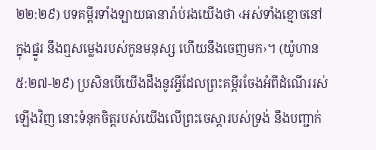២២:២៩) បទគម្ពីរទាំងឡាយធានារ៉ាប់រងយើងថា ‹អស់ទាំងខ្មោចនៅក្នុងផ្នូរ នឹងឮសម្លេងរបស់កូនមនុស្ស ហើយនឹងចេញមក›។ (យ៉ូហាន ៥:២៧-២៩) ប្រសិនបើយើងដឹងនូវអ្វីដែលព្រះគម្ពីរចែងអំពីដំណើររស់ឡើងវិញ នោះទំនុកចិត្តរបស់យើងលើព្រះចេស្ដារបស់ទ្រង់ នឹងបញ្ជាក់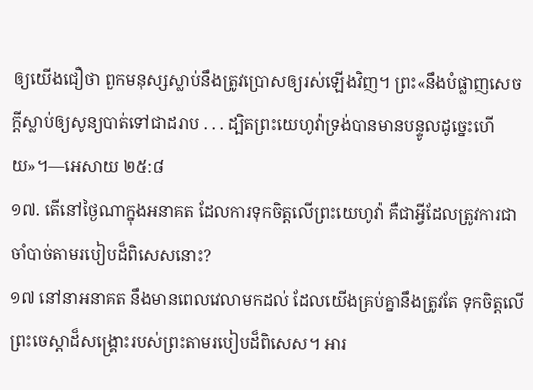ឲ្យយើងជឿថា ពួកមនុស្សស្លាប់នឹងត្រូវប្រោសឲ្យរស់ឡើងវិញ។ ព្រះ«នឹងបំផ្លាញសេចក្ដីស្លាប់ឲ្យសូន្យបាត់ទៅជាដរាប . . . ដ្បិតព្រះយេហូវ៉ាទ្រង់បានមានបន្ទូលដូច្នេះហើយ»។—អេសាយ ២៥:៨
១៧. តើនៅថ្ងៃណាក្នុងអនាគត ដែលការទុកចិត្តលើព្រះយេហូវ៉ា គឺជាអ្វីដែលត្រូវការជាចាំបាច់តាមរបៀបដ៏ពិសេសនោះ?
១៧ នៅនាអនាគត នឹងមានពេលវេលាមកដល់ ដែលយើងគ្រប់គ្នានឹងត្រូវតែ ទុកចិត្តលើព្រះចេស្ដាដ៏សង្គ្រោះរបស់ព្រះតាមរបៀបដ៏ពិសេស។ អារ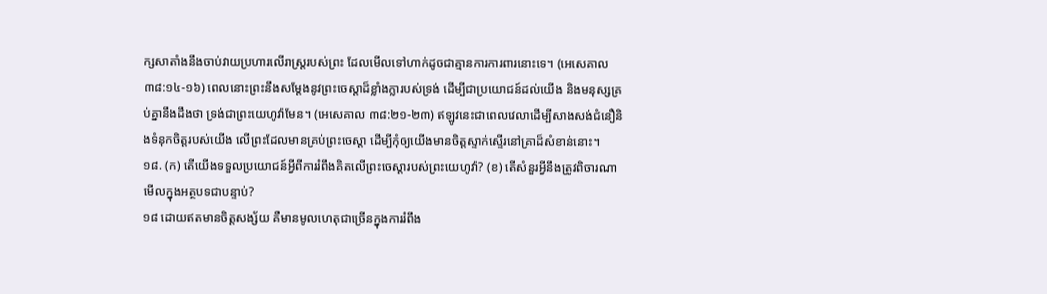ក្សសាតាំងនឹងចាប់វាយប្រហារលើរាស្ត្ររបស់ព្រះ ដែលមើលទៅហាក់ដូចជាគ្មានការការពារនោះទេ។ (អេសេគាល ៣៨:១៤-១៦) ពេលនោះព្រះនឹងសម្ដែងនូវព្រះចេស្ដាដ៏ខ្លាំងក្លារបស់ទ្រង់ ដើម្បីជាប្រយោជន៍ដល់យើង និងមនុស្សគ្រប់គ្នានឹងដឹងថា ទ្រង់ជាព្រះយេហូវ៉ាមែន។ (អេសេគាល ៣៨:២១-២៣) ឥឡូវនេះជាពេលវេលាដើម្បីសាងសង់ជំនឿនិងទំនុកចិត្តរបស់យើង លើព្រះដែលមានគ្រប់ព្រះចេស្ដា ដើម្បីកុំឲ្យយើងមានចិត្តស្ទាក់ស្ទើរនៅគ្រាដ៏សំខាន់នោះ។
១៨. (ក) តើយើងទទួលប្រយោជន៍អ្វីពីការរំពឹងគិតលើព្រះចេស្ដារបស់ព្រះយេហូវ៉ា? (ខ) តើសំនួរអ្វីនឹងត្រូវពិចារណាមើលក្នុងអត្ថបទជាបន្ទាប់?
១៨ ដោយឥតមានចិត្តសង្ស័យ គឺមានមូលហេតុជាច្រើនក្នុងការរំពឹង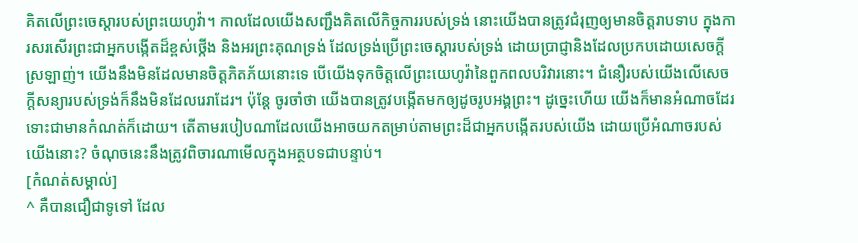គិតលើព្រះចេស្ដារបស់ព្រះយេហូវ៉ា។ កាលដែលយើងសញ្ជឹងគិតលើកិច្ចការរបស់ទ្រង់ នោះយើងបានត្រូវជំរុញឲ្យមានចិត្តរាបទាប ក្នុងការសរសើរព្រះជាអ្នកបង្កើតដ៏ខ្ពស់ថ្កើង និងអរព្រះគុណទ្រង់ ដែលទ្រង់ប្រើព្រះចេស្ដារបស់ទ្រង់ ដោយប្រាជ្ញានិងដែលប្រកបដោយសេចក្ដីស្រឡាញ់។ យើងនឹងមិនដែលមានចិត្តភិតភ័យនោះទេ បើយើងទុកចិត្តលើព្រះយេហូវ៉ានៃពួកពលបរិវារនោះ។ ជំនឿរបស់យើងលើសេចក្ដីសន្យារបស់ទ្រង់ក៏នឹងមិនដែលរេរាដែរ។ ប៉ុន្តែ ចូរចាំថា យើងបានត្រូវបង្កើតមកឲ្យដូចរូបអង្គព្រះ។ ដូច្នេះហើយ យើងក៏មានអំណាចដែរ ទោះជាមានកំណត់ក៏ដោយ។ តើតាមរបៀបណាដែលយើងអាចយកតម្រាប់តាមព្រះដ៏ជាអ្នកបង្កើតរបស់យើង ដោយប្រើអំណាចរបស់យើងនោះ? ចំណុចនេះនឹងត្រូវពិចារណាមើលក្នុងអត្ថបទជាបន្ទាប់។
[កំណត់សម្គាល់]
^ គឺបានជឿជាទូទៅ ដែល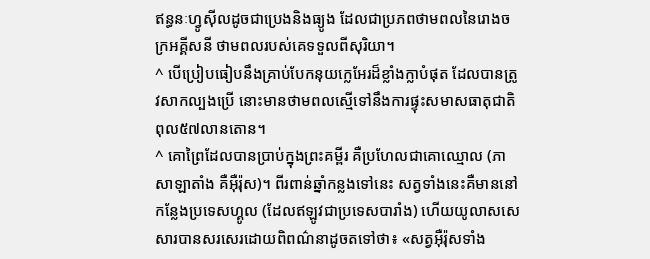ឥន្ធនៈហ្វូស៊ីលដូចជាប្រេងនិងធ្យូង ដែលជាប្រភពថាមពលនៃរោងចក្រអគ្គីសនី ថាមពលរបស់គេទទួលពីសុរិយា។
^ បើប្រៀបធៀបនឹងគ្រាប់បែកនុយក្លេអែរដ៏ខ្លាំងក្លាបំផុត ដែលបានត្រូវសាកល្បងប្រើ នោះមានថាមពលស្មើទៅនឹងការផ្ទុះសមាសធាតុជាតិពុល៥៧លានតោន។
^ គោព្រៃដែលបានប្រាប់ក្នុងព្រះគម្ពីរ គឺប្រហែលជាគោឈ្មោល (ភាសាឡាតាំង គឺអ៊ឺរ៉ុស)។ ពីរពាន់ឆ្នាំកន្លងទៅនេះ សត្វទាំងនេះគឺមាននៅកន្លែងប្រទេសហ្គូល (ដែលឥឡូវជាប្រទេសបារាំង) ហើយយូលាសសេសារបានសរសេរដោយពិពណ៌នាដូចតទៅថា៖ «សត្វអ៊ឺរ៉ុសទាំង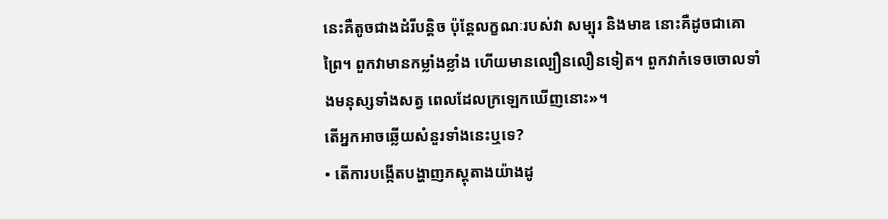នេះគឺតូចជាងដំរីបន្ដិច ប៉ុន្តែលក្ខណៈរបស់វា សម្បុរ និងមាឌ នោះគឺដូចជាគោព្រៃ។ ពួកវាមានកម្លាំងខ្លាំង ហើយមានល្បឿនលឿនទៀត។ ពួកវាកំទេចចោលទាំងមនុស្សទាំងសត្វ ពេលដែលក្រឡេកឃើញនោះ»។
តើអ្នកអាចឆ្លើយសំនួរទាំងនេះឬទេ?
• តើការបង្កើតបង្ហាញភស្តុតាងយ៉ាងដូ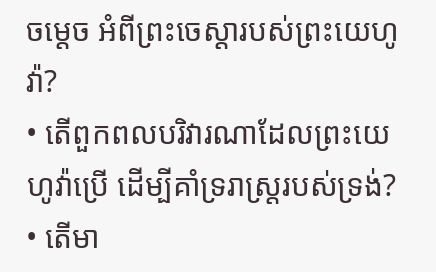ចម្ដេច អំពីព្រះចេស្ដារបស់ព្រះយេហូវ៉ា?
• តើពួកពលបរិវារណាដែលព្រះយេហូវ៉ាប្រើ ដើម្បីគាំទ្ររាស្ត្ររបស់ទ្រង់?
• តើមា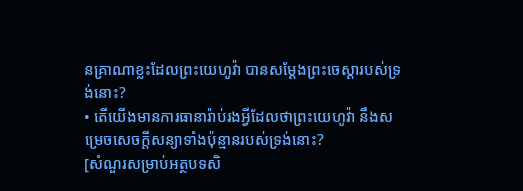នគ្រាណាខ្លះដែលព្រះយេហូវ៉ា បានសម្ដែងព្រះចេស្ដារបស់ទ្រង់នោះ?
• តើយើងមានការធានារ៉ាប់រងអ្វីដែលថាព្រះយេហូវ៉ា នឹងសម្រេចសេចក្ដីសន្យាទាំងប៉ុន្មានរបស់ទ្រង់នោះ?
[សំណួរសម្រាប់អត្ថបទសិ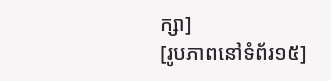ក្សា]
[រូបភាពនៅទំព័រ១៥]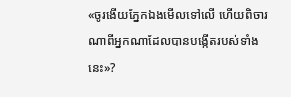«ចូរងើយភ្នែកឯងមើលទៅលើ ហើយពិចារណាពីអ្នកណាដែលបានបង្កើតរបស់ទាំងនេះ»?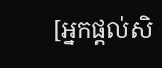[អ្នកផ្ដល់សិ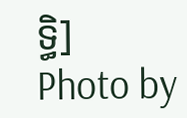ទ្ធិ]
Photo by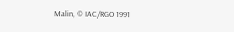Malin, © IAC/RGO 1991